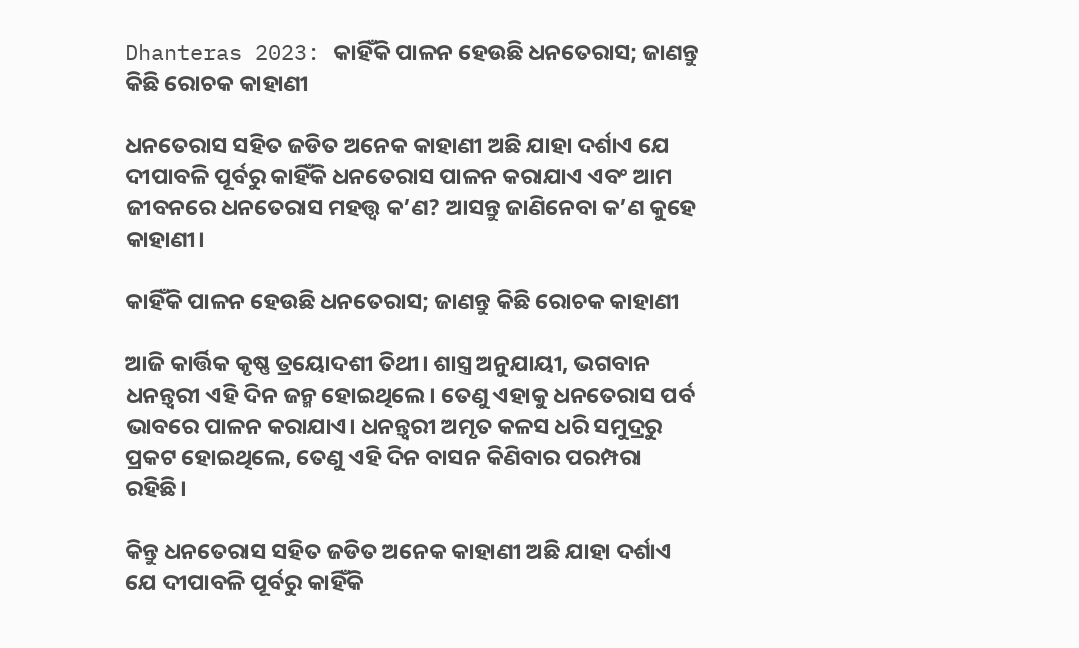Dhanteras 2023: କାହିଁକି ପାଳନ ହେଉଛି ଧନତେରାସ; ଜାଣନ୍ତୁ କିଛି ରୋଚକ କାହାଣୀ

ଧନତେରାସ ସହିତ ଜଡିତ ଅନେକ କାହାଣୀ ଅଛି ଯାହା ଦର୍ଶାଏ ଯେ ଦୀପାବଳି ପୂର୍ବରୁ କାହିଁକି ଧନତେରାସ ପାଳନ କରାଯାଏ ଏବଂ ଆମ ଜୀବନରେ ଧନତେରାସ ମହତ୍ତ୍ୱ କ’ଣ? ଆସନ୍ତୁ ଜାଣିନେବା କ’ଣ କୁହେ କାହାଣୀ।

କାହିଁକି ପାଳନ ହେଉଛି ଧନତେରାସ; ଜାଣନ୍ତୁ କିଛି ରୋଚକ କାହାଣୀ

ଆଜି କାର୍ତ୍ତିକ କୃଷ୍ଣ ତ୍ରୟୋଦଶୀ ତିଥୀ। ଶାସ୍ତ୍ର ଅନୁଯାୟୀ, ଭଗବାନ ଧନନ୍ତ୍ୱରୀ ଏହି ଦିନ ଜନ୍ମ ହୋଇଥିଲେ। ତେଣୁ ଏହାକୁ ଧନତେରାସ ପର୍ବ ଭାବରେ ପାଳନ କରାଯାଏ। ଧନନ୍ତ୍ୱରୀ ଅମୃତ କଳସ ଧରି ସମୁଦ୍ରରୁ ପ୍ରକଟ ହୋଇଥିଲେ, ତେଣୁ ଏହି ଦିନ ବାସନ କିଣିବାର ପରମ୍ପରା ରହିଛି।

କିନ୍ତୁ ଧନତେରାସ ସହିତ ଜଡିତ ଅନେକ କାହାଣୀ ଅଛି ଯାହା ଦର୍ଶାଏ ଯେ ଦୀପାବଳି ପୂର୍ବରୁ କାହିଁକି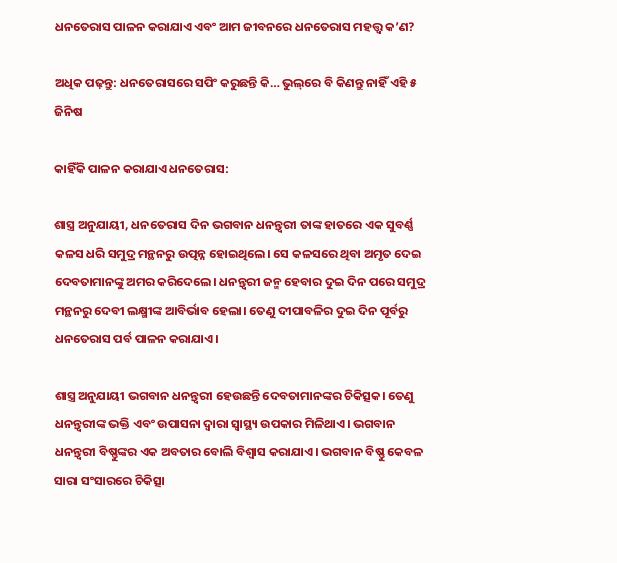ଧନତେରାସ ପାଳନ କରାଯାଏ ଏବଂ ଆମ ଜୀବନରେ ଧନତେରାସ ମହତ୍ତ୍ୱ କ’ଣ?

ଅଧିକ ପଢ଼ନ୍ତୁ: ଧନତେରାସରେ ସପିଂ କରୁଛନ୍ତି କି… ଭୁଲ୍‌ରେ ବି କିଣନ୍ତୁ ନାହିଁ ଏହି ୫ ଜିନିଷ

କାହିଁକି ପାଳନ କରାଯାଏ ଧନତେରାସ:

ଶାସ୍ତ୍ର ଅନୁଯାୟୀ, ଧନତେରାସ ଦିନ ଭଗବାନ ଧନନ୍ତ୍ୱରୀ ତାଙ୍କ ହାତରେ ଏକ ସୁବର୍ଣ୍ଣ କଳସ ଧରି ସମୁଦ୍ର ମନ୍ଥନରୁ ଉତ୍ପନ୍ନ ହୋଇଥିଲେ। ସେ କଳସରେ ଥିବା ଅମୃତ ଦେଇ ଦେବତାମାନଙ୍କୁ ଅମର କରିଦେଲେ। ଧନନ୍ତ୍ୱରୀ ଜନ୍ମ ହେବାର ଦୁଇ ଦିନ ପରେ ସମୁଦ୍ର ମନ୍ଥନରୁ ଦେବୀ ଲକ୍ଷ୍ମୀଙ୍କ ଆବିର୍ଭାବ ହେଲା। ତେଣୁ ଦୀପାବଳିର ଦୁଇ ଦିନ ପୂର୍ବରୁ ଧନତେରାସ ପର୍ବ ପାଳନ କରାଯାଏ।

ଶାସ୍ତ୍ର ଅନୁଯାୟୀ ଭଗବାନ ଧନନ୍ତ୍ୱରୀ ହେଉଛନ୍ତି ଦେବତାମାନଙ୍କର ଚିକିତ୍ସକ। ତେଣୁ ଧନନ୍ତ୍ୱରୀଙ୍କ ଭକ୍ତି ଏବଂ ଉପାସନା ଦ୍ୱାରା ସ୍ୱାସ୍ଥ୍ୟ ଉପକାର ମିଳିଥାଏ। ଭଗବାନ ଧନନ୍ତ୍ୱରୀ ବିଷ୍ଣୁଙ୍କର ଏକ ଅବତାର ବୋଲି ବିଶ୍ୱାସ କରାଯାଏ। ଭଗବାନ ବିଷ୍ଣୁ କେବଳ ସାରା ସଂସାରରେ ଚିକିତ୍ସା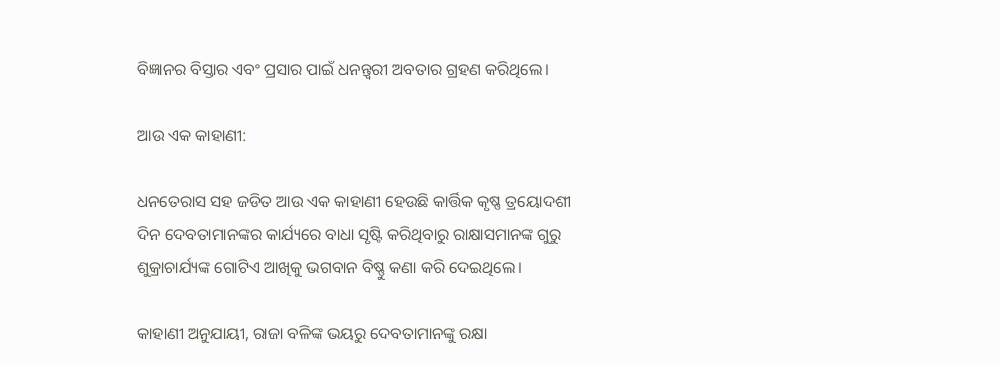ବିଜ୍ଞାନର ବିସ୍ତାର ଏବଂ ପ୍ରସାର ପାଇଁ ଧନନ୍ତ୍ୱରୀ ଅବତାର ଗ୍ରହଣ କରିଥିଲେ।

ଆଉ ଏକ କାହାଣୀ:

ଧନତେରାସ ସହ ଜଡିତ ଆଉ ଏକ କାହାଣୀ ହେଉଛି କାର୍ତ୍ତିକ କୃଷ୍ଣ ତ୍ରୟୋଦଶୀ ଦିନ ଦେବତାମାନଙ୍କର କାର୍ଯ୍ୟରେ ବାଧା ସୃଷ୍ଟି କରିଥିବାରୁ ରାକ୍ଷାସମାନଙ୍କ ଗୁରୁ ଶୁକ୍ରାଚାର୍ଯ୍ୟଙ୍କ ଗୋଟିଏ ଆଖିକୁ ଭଗବାନ ବିଷ୍ଣୁ କଣା କରି ଦେଇଥିଲେ।

କାହାଣୀ ଅନୁଯାୟୀ, ରାଜା ବଳିଙ୍କ ଭୟରୁ ଦେବତାମାନଙ୍କୁ ରକ୍ଷା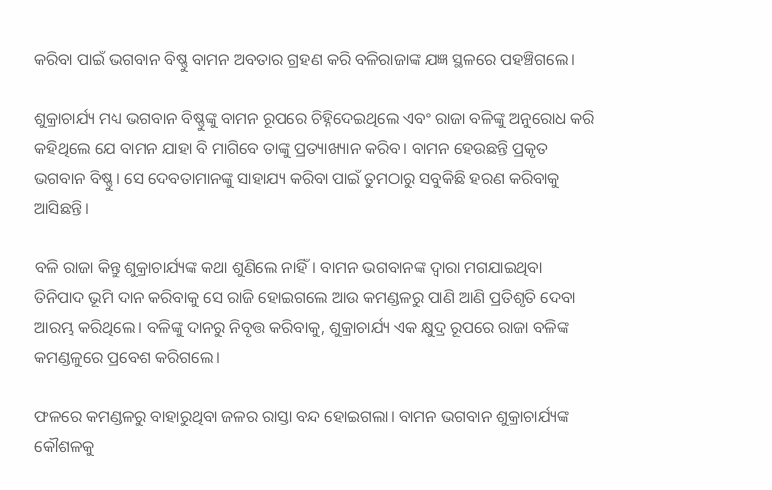କରିବା ପାଇଁ ଭଗବାନ ବିଷ୍ଣୁ ବାମନ ଅବତାର ଗ୍ରହଣ କରି ବଳିରାଜାଙ୍କ ଯଜ୍ଞ ସ୍ଥଳରେ ପହଞ୍ଚିଗଲେ।

ଶୁକ୍ରାଚାର୍ଯ୍ୟ ମଧ୍ୟ ଭଗବାନ ବିଷ୍ଣୁଙ୍କୁ ବାମନ ରୂପରେ ଚିହ୍ନିଦେଇଥିଲେ ଏବଂ ରାଜା ବଳିଙ୍କୁ ଅନୁରୋଧ କରି କହିଥିଲେ ଯେ ବାମନ ଯାହା ବି ମାଗିବେ ତାଙ୍କୁ ପ୍ରତ୍ୟାଖ୍ୟାନ କରିବ। ବାମନ ହେଉଛନ୍ତି ପ୍ରକୃତ ଭଗବାନ ବିଷ୍ଣୁ। ସେ ଦେବତାମାନଙ୍କୁ ସାହାଯ୍ୟ କରିବା ପାଇଁ ତୁମଠାରୁ ସବୁକିଛି ହରଣ କରିବାକୁ ଆସିଛନ୍ତି।

ବଳି ରାଜା କିନ୍ତୁ ଶୁକ୍ରାଚାର୍ଯ୍ୟଙ୍କ କଥା ଶୁଣିଲେ ନାହିଁ। ବାମନ ଭଗବାନଙ୍କ ଦ୍ୱାରା ମଗଯାଇଥିବା ତିନିପାଦ ଭୂମି ଦାନ କରିବାକୁ ସେ ରାଜି ହୋଇଗଲେ ଆଉ କମଣ୍ଡଳରୁ ପାଣି ଆଣି ପ୍ରତିଶୃତି ଦେବା ଆରମ୍ଭ କରିଥିଲେ। ବଳିଙ୍କୁ ଦାନରୁ ନିବୃତ୍ତ କରିବାକୁ, ଶୁକ୍ରାଚାର୍ଯ୍ୟ ଏକ କ୍ଷୁଦ୍ର ରୂପରେ ରାଜା ବଳିଙ୍କ କମଣ୍ଡଳୁରେ ପ୍ରବେଶ କରିଗଲେ।

ଫଳରେ କମଣ୍ଡଳରୁ ବାହାରୁଥିବା ଜଳର ରାସ୍ତା ବନ୍ଦ ହୋଇଗଲା। ବାମନ ଭଗବାନ ଶୁକ୍ରାଚାର୍ଯ୍ୟଙ୍କ କୌଶଳକୁ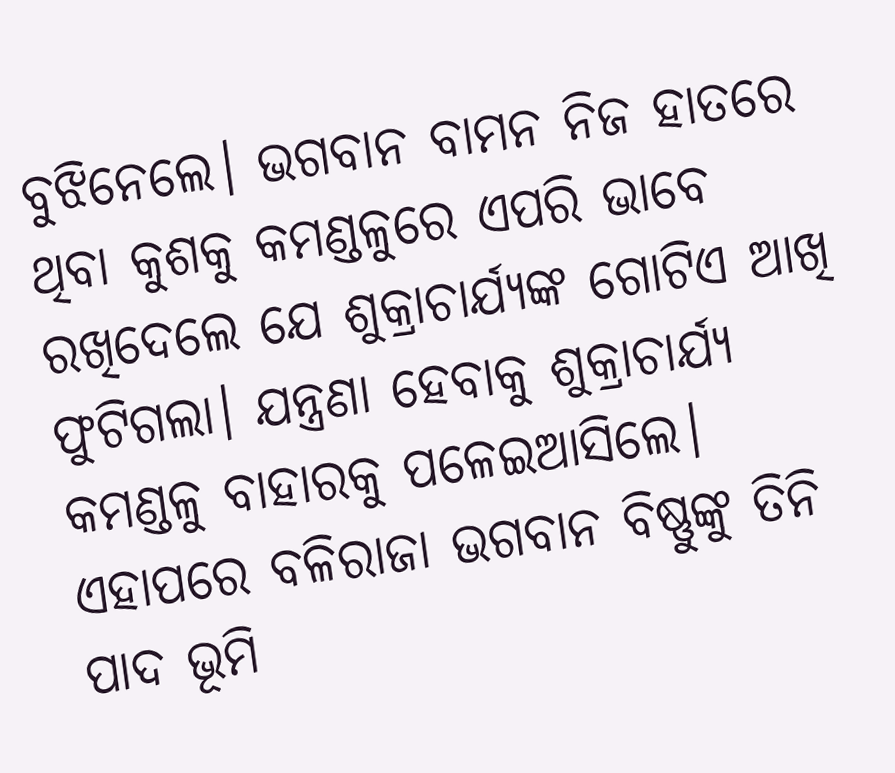ବୁଝିନେଲେ। ଭଗବାନ ବାମନ ନିଜ ହାତରେ ଥିବା କୁଶକୁ କମଣ୍ଡଳୁରେ ଏପରି ଭାବେ ରଖିଦେଲେ ଯେ ଶୁକ୍ରାଚାର୍ଯ୍ୟଙ୍କ ଗୋଟିଏ ଆଖି ଫୁଟିଗଲା। ଯନ୍ତ୍ରଣା ହେବାକୁ ଶୁକ୍ରାଚାର୍ଯ୍ୟ କମଣ୍ଡଳୁ ବାହାରକୁ ପଳେଇଆସିଲେ। ଏହାପରେ ବଳିରାଜା ଭଗବାନ ବିଷ୍ଣୁଙ୍କୁ ତିନି ପାଦ ଭୂମି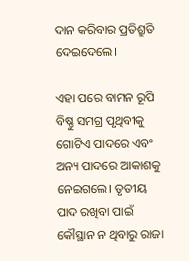ଦାନ କରିବାର ପ୍ରତିଶ୍ରୁତି ଦେଇଦେଲେ।

ଏହା ପରେ ବାମନ ରୂପି ବିଷ୍ଣୁ ସମଗ୍ର ପୃଥିବୀକୁ ଗୋଟିଏ ପାଦରେ ଏବଂ ଅନ୍ୟ ପାଦରେ ଆକାଶକୁ ନେଇଗଲେ। ତୃତୀୟ ପାଦ ରଖିବା ପାଇଁ କୌସ୍ଥାନ ନ ଥିବାରୁ ରାଜା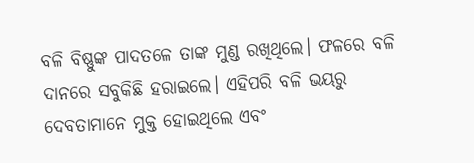ବଳି ବିଷ୍ଣୁଙ୍କ ପାଦତଳେ ତାଙ୍କ ମୁଣ୍ଡ ରଖିଥିଲେ। ଫଳରେ ବଳି ଦାନରେ ସବୁକିଛି ହରାଇଲେ। ଏହିପରି ବଳି ଭୟରୁ ଦେବତାମାନେ ମୁକ୍ତ ହୋଇଥିଲେ ଏବଂ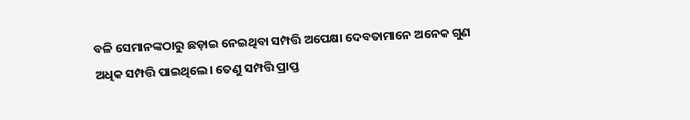ବଳି ସେମାନଙ୍କଠାରୁ ଛଡ଼ାଇ ନେଇଥିବା ସମ୍ପତ୍ତି ଅପେକ୍ଷା ଦେବତାମାନେ ଅନେକ ଗୁଣ ଅଧିକ ସମ୍ପତ୍ତି ପାଇଥିଲେ। ତେଣୁ ସମ୍ପତ୍ତି ପ୍ରାପ୍ତ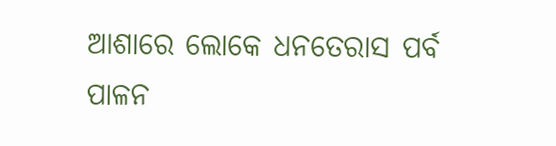ଆଶାରେ ଲୋକେ ଧନତେରାସ ପର୍ବ ପାଳନ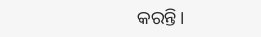କରନ୍ତି।